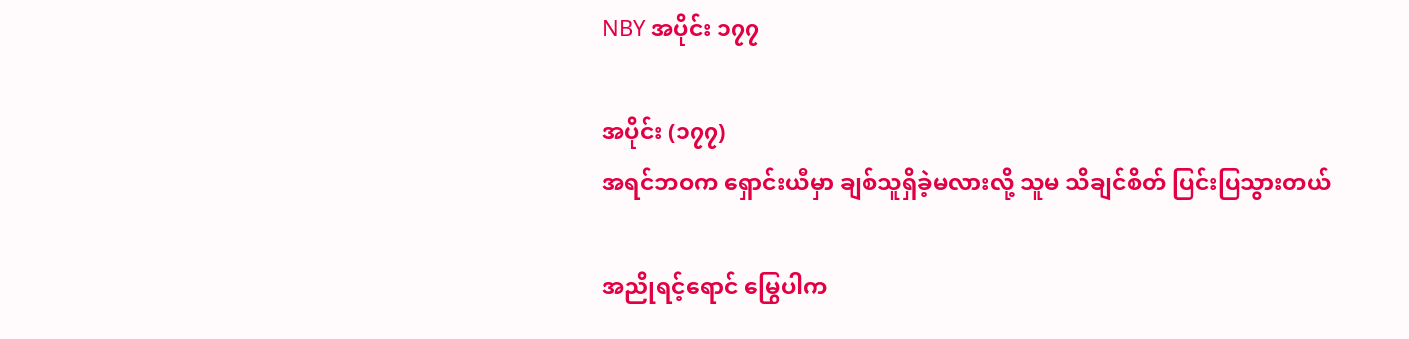NBY အပိုင်း ၁၇၇

အပိုင်း (၁၇၇)
အရင်ဘဝက ရှောင်းယီမှာ ချစ်သူရှိခဲ့မလားလို့ သူမ သိချင်စိတ် ပြင်းပြသွားတယ်

အညိုရင့်ရောင် မြွေပါက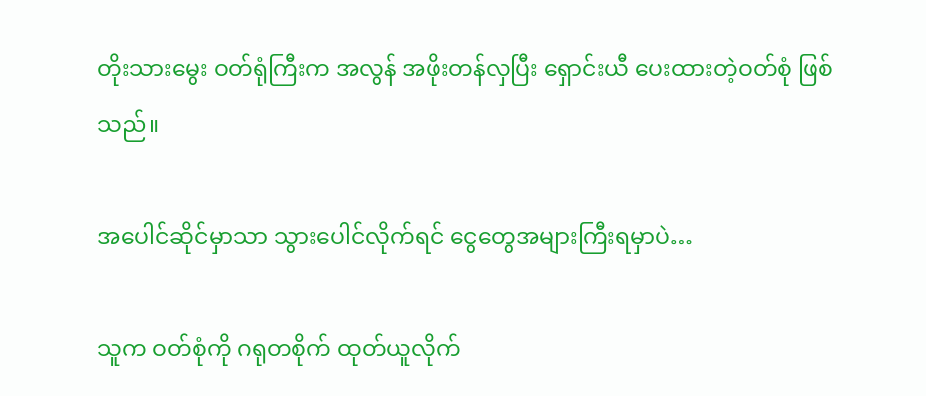တိုးသားမွေး ဝတ်ရုံကြီးက အလွန် အဖိုးတန်လှပြီး ရှောင်းယီ ပေးထားတဲ့ဝတ်စုံ ဖြစ်သည်။

အပေါင်ဆိုင်မှာသာ သွားပေါင်လိုက်ရင် ငွေတွေအများကြီးရမှာပဲ…

သူက ဝတ်စုံကို ဂရုတစိုက် ထုတ်ယူလိုက်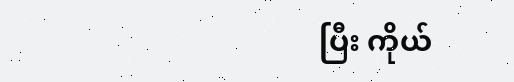ပြီး ကိုယ်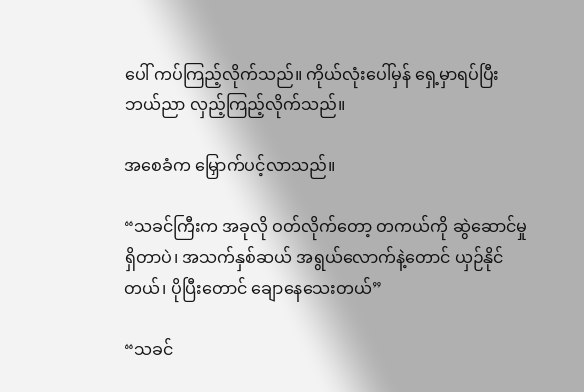ပေါ် ကပ်ကြည့်လိုက်သည်။ ကိုယ်လုံးပေါ်မှန် ရှေ့မှာရပ်ပြီး ဘယ်ညာ လှည့်ကြည့်လိုက်သည်။

အစေခံက မြှောက်ပင့်လာသည်။

“သခင်ကြီးက အခုလို ဝတ်လိုက်တော့ တကယ်ကို ဆွဲဆောင်မှု ရှိတာပဲ၊ အသက်နှစ်ဆယ် အရွယ်လောက်နဲ့တောင် ယှဉ်နိုင်တယ်၊ ပိုပြီးတောင် ချောနေသေးတယ်”

“သခင်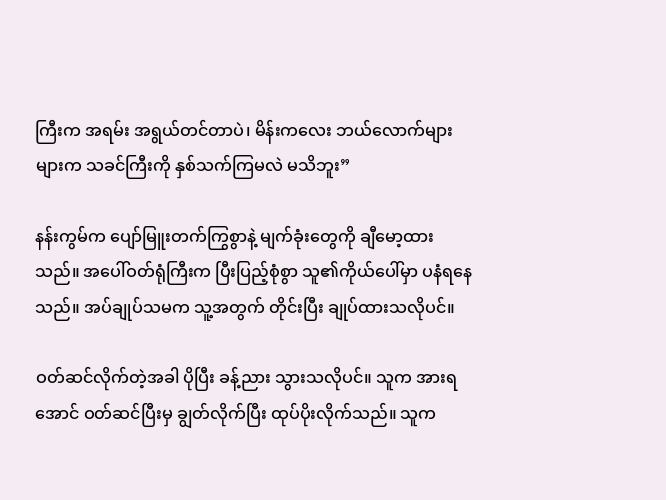ကြီးက အရမ်း အရွယ်တင်တာပဲ၊ မိန်းကလေး ဘယ်လောက်များများက သခင်ကြီးကို နှစ်သက်ကြမလဲ မသိဘူး”

နန်းကွမ်က ပျော်မြူးတက်ကြွစွာနဲ့ မျက်ခုံးတွေကို ချီမော့ထားသည်။ အပေါ်ဝတ်ရုံကြီးက ပြီးပြည့်စုံစွာ သူ၏ကိုယ်ပေါ်မှာ ပနံရနေသည်။ အပ်ချုပ်သမက သူ့အတွက် တိုင်းပြီး ချုပ်ထားသလိုပင်။

ဝတ်ဆင်လိုက်တဲ့အခါ ပိုပြီး ခန့်ညား သွားသလိုပင်။ သူက အားရအောင် ဝတ်ဆင်ပြီးမှ ချွတ်လိုက်ပြီး ထုပ်ပိုးလိုက်သည်။ သူက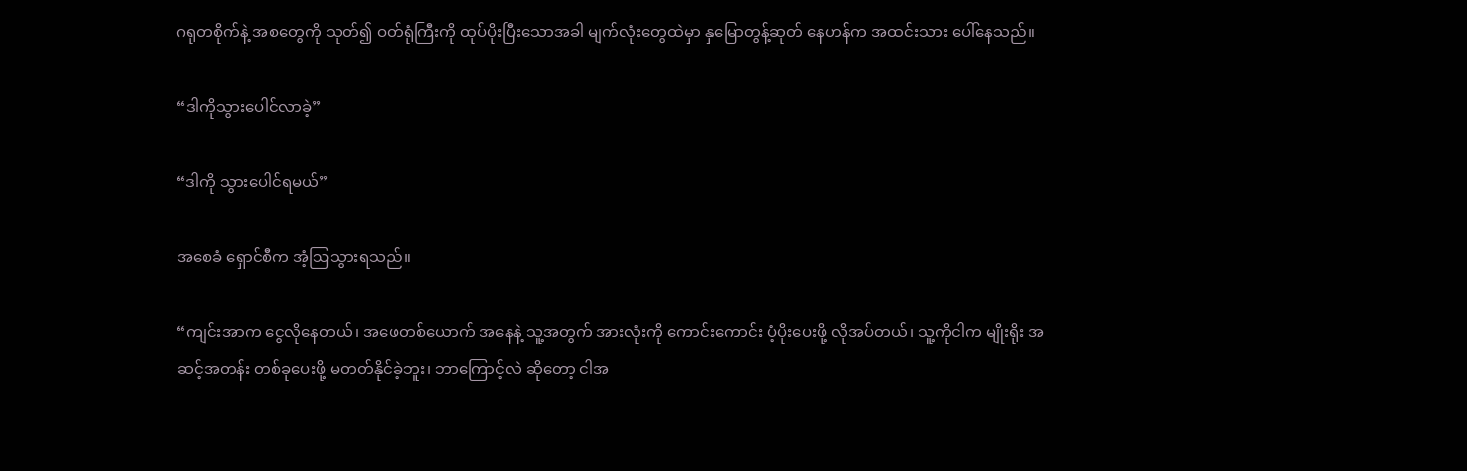ဂရုတစိုက်နဲ့ အစတွေကို သုတ်၍ ဝတ်ရုံကြီးကို ထုပ်ပိုးပြီးသောအခါ မျက်လုံးတွေထဲမှာ နှမြောတွန့်ဆုတ် နေဟန်က အထင်းသား ပေါ်နေသည်။

“ဒါကိုသွားပေါင်လာခဲ့”

“ဒါကို သွားပေါင်ရမယ်”

အစေခံ ရှောင်စီက အံ့ဩသွားရသည်။

“ကျင်းအာက ငွေလိုနေတယ်၊ အဖေတစ်ယောက် အနေနဲ့ သူ့အတွက် အားလုံးကို ကောင်းကောင်း ပံ့ပိုးပေးဖို့ လိုအပ်တယ်၊ သူ့ကိုငါက မျိုးရိုး အဆင့်အတန်း တစ်ခုပေးဖို့ မတတ်နိုင်ခဲ့ဘူး၊ ဘာကြောင့်လဲ ဆိုတော့ ငါအ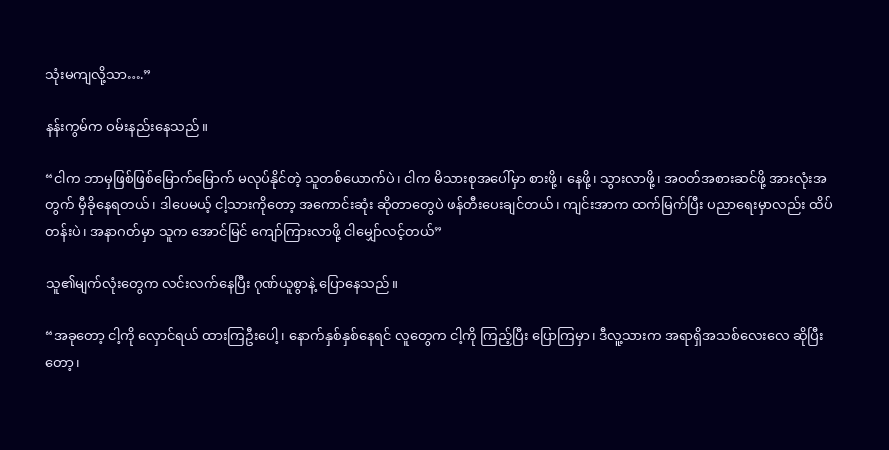သုံးမကျလို့သာ….”

နန်းကွမ်က ဝမ်းနည်းနေသည်။

“ငါက ဘာမှဖြစ်ဖြစ်မြောက်မြောက် မလုပ်နိုင်တဲ့ သူတစ်ယောက်ပဲ၊ ငါက မိသားစုအပေါ်မှာ စားဖို့၊ နေဖို့၊ သွားလာဖို့၊ အဝတ်အစားဆင်ဖို့ အားလုံးအတွက် မှီခိုနေရတယ်၊ ဒါပေမယ့် ငါ့သားကိုတော့ အကောင်းဆုံး ဆိုတာတွေပဲ ဖန်တီးပေးချင်တယ်၊ ကျင်းအာက ထက်မြက်ပြီး ပညာရေးမှာလည်း ထိပ်တန်းပဲ၊ အနာဂတ်မှာ သူက အောင်မြင် ကျော်ကြားလာဖို့ ငါမျှော်လင့်တယ်”

သူ၏မျက်လုံးတွေက လင်းလက်နေပြီး ဂုဏ်ယူစွာနဲ့ ပြောနေသည်။

“အခုတော့ ငါ့ကို လှောင်ရယ် ထားကြဦးပေါ့၊ နောက်နှစ်နှစ်နေရင် လူတွေက ငါ့ကို ကြည့်ပြီး ပြောကြမှာ၊ ဒီလူ့သားက အရာရှိအသစ်လေးလေ ဆိုပြီးတော့၊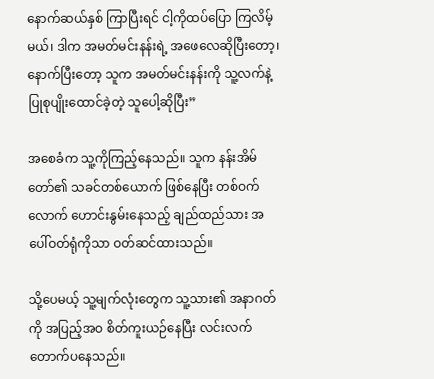နောက်ဆယ်နှစ် ကြာပြီးရင် ငါ့ကိုထပ်ပြော ကြလိမ့်မယ်၊ ဒါက အမတ်မင်းနန်းရဲ့ အဖေလေဆိုပြီးတော့၊ နောက်ပြီးတော့ သူက အမတ်မင်းနန်းကို သူ့လက်နဲ့ ပြုစုပျိုးထောင်ခဲ့တဲ့ သူပေါ့ဆိုပြီး”

အစေခံက သူ့ကိုကြည့်နေသည်။ သူက နန်းအိမ်တော်၏ သခင်တစ်ယောက် ဖြစ်နေပြီး တစ်ဝက်လောက် ဟောင်းနွမ်းနေသည့် ချည်ထည်သား အပေါ်ဝတ်ရုံကိုသာ ဝတ်ဆင်ထားသည်။

သို့ပေမယ့် သူ့မျက်လုံးတွေက သူ့သား၏ အနာဂတ်ကို အပြည့်အဝ စိတ်ကူးယဉ်နေပြီး လင်းလက် တောက်ပနေသည်။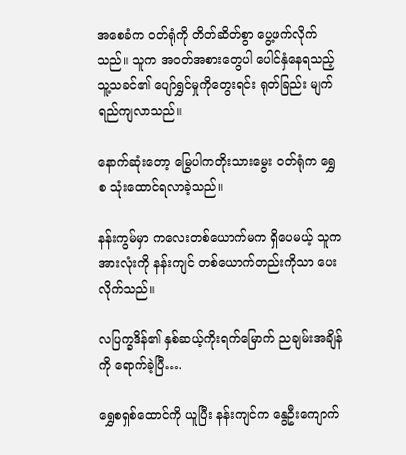အစေခံက ဝတ်ရုံကို တိတ်ဆိတ်စွာ ပွေ့ဖက်လိုက်သည်။ သူက အဝတ်အစားတွေပါ ပေါင်နှံနေရသည့် သူ့သခင်၏ ပျော်ရွှင်မှုကိုတွေးရင်း ရုတ်ခြည်း မျက်ရည်ကျလာသည်။

နောက်ဆုံးတော့ မြွေပါကတိုးသားမွေး ဝတ်ရုံက ရွှေစ သုံးထောင်ရလာခဲ့သည်။

နန်းကွမ်မှာ ကလေးတစ်ယောက်မက ရှိပေမယ့် သူက အားလုံးကို နန်းကျင် တစ်ယောက်တည်းကိုသာ ပေးလိုက်သည်။

လပြက္ခဒိန်၏ နှစ်ဆယ့်ကိုးရက်မြောက် ညချမ်းအချိန်ကို ရောက်ခဲ့ပြီ….

ရွှေစရှစ်ထောင်ကို ယူပြီး နန်းကျင်က နွေဦးကျောက်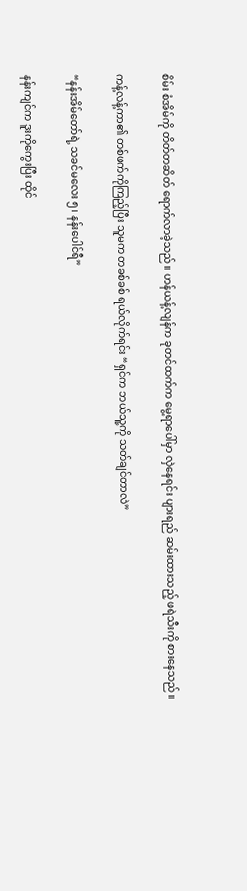စိမ်း စံအိမ်ကို တိတ်တဆိတ် ရောက်လာခဲ့သည်။ ဟန်ယန့်လျန်က ခုတင်ထက်က မွေ့ရာပေါ်မှာ လှဲနေရင်း ပျားရည် ဆမ်းထားသည့် ဖရဲသီးကို စားနေသည်။

ကန့်လန့်ကာ၏ တစ်ဖက်ကိုကြည့်ပြီး သူမက တခစ်ခစ် ရယ်လိုက်ရင်း “ရှင်က ဘယ်သူ့ကို သတ်ချင်တာလဲ”

“နန်းအိမ်တော်ရဲ့ သခင်မလေး ၅၊ နန်းပေါင်ရီ”

နန်းကျင်က ဒူးကိုကွေးပြီး ထိုင်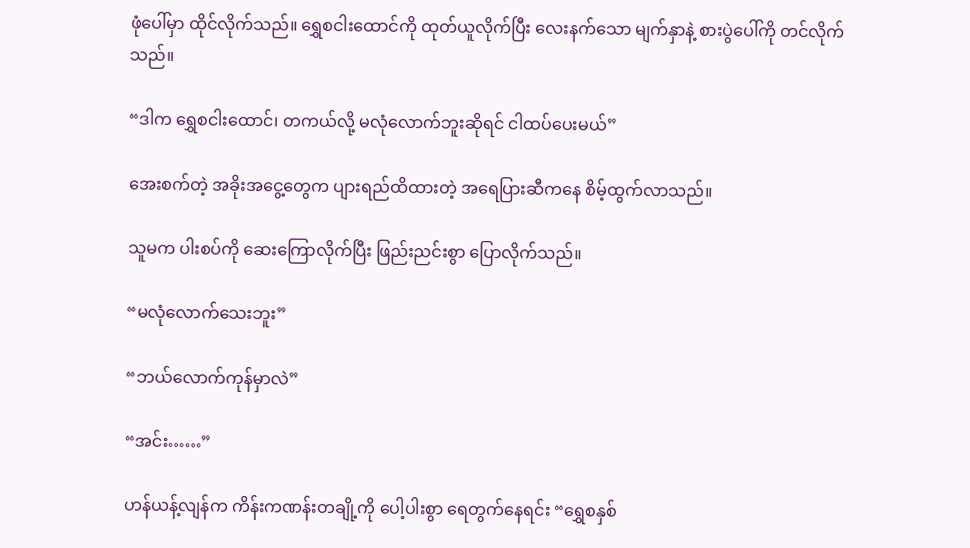ဖုံပေါ်မှာ ထိုင်လိုက်သည်။ ရွှေစငါးထောင်ကို ထုတ်ယူလိုက်ပြီး လေးနက်သော မျက်နှာနဲ့ စားပွဲပေါ်ကို တင်လိုက်သည်။

“ဒါက ရွှေစငါးထောင်၊ တကယ်လို့ မလုံလောက်ဘူးဆိုရင် ငါထပ်ပေးမယ်”

အေးစက်တဲ့ အခိုးအငွေ့တွေက ပျားရည်ထိထားတဲ့ အရေပြားဆီကနေ စိမ့်ထွက်လာသည်။

သူမက ပါးစပ်ကို ဆေးကြောလိုက်ပြီး ဖြည်းညင်းစွာ ပြောလိုက်သည်။

“မလုံလောက်သေးဘူး”

“ဘယ်လောက်ကုန်မှာလဲ”

“အင်း……”

ဟန်ယန့်လျန်က ကိန်းကဏန်းတချို့ကို ပေါ့ပါးစွာ ရေတွက်နေရင်း “ရွှေစနှစ်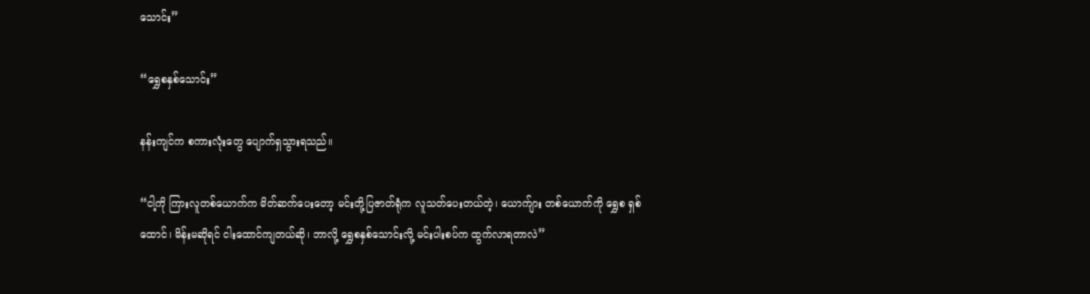သောင်း”

“ရွှေစနှစ်သောင်း”

နန်းကျင်က စကားလုံးတွေ ပျောက်ရှသွားရသည်။

“ငါ့ကို ကြားလူတစ်ယောက်က မိတ်ဆက်ပေးတော့ မင်းတို့ပြဇာတ်ရုံက လူသတ်ပေးတယ်တဲ့၊ ယောက်ျား တစ်ယောက်ကို ရွှေစ ရှစ်ထောင်၊ မိန်းမဆိုရင် ငါးထောင်ကျတယ်ဆို၊ ဘာလို့ ရွှေစနှစ်သောင်းလို့ မင်းပါးစပ်က ထွက်လာရတာလဲ”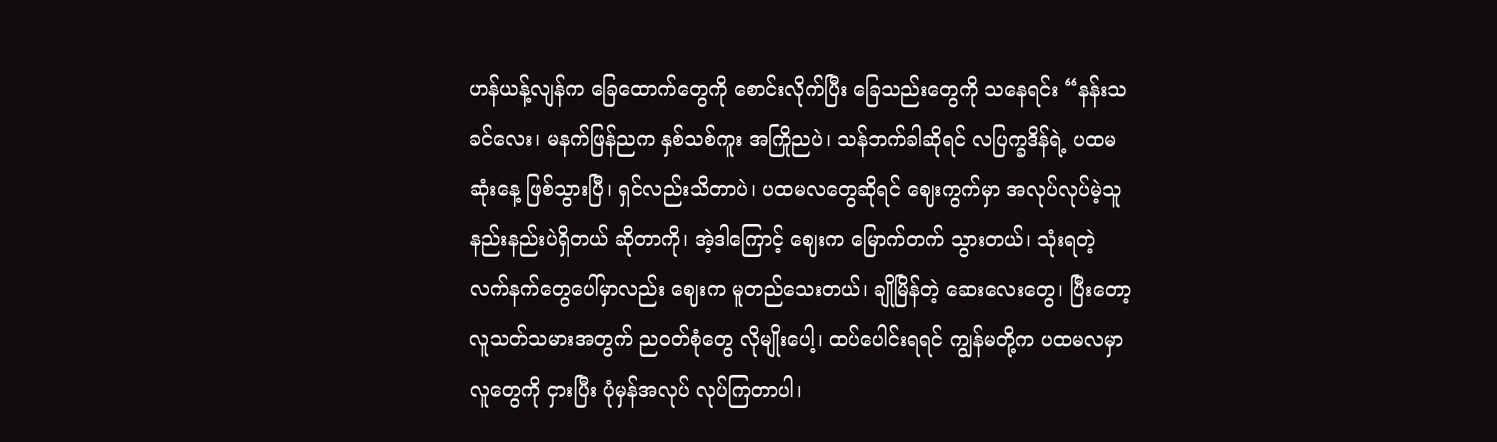ဟန်ယန့်လျန်က ခြေထောက်တွေကို စောင်းလိုက်ပြီး ခြေသည်းတွေကို သနေရင်း “နန်းသခင်လေး၊ မနက်ဖြန်ညက နှစ်သစ်ကူး အကြိုညပဲ၊ သန်ဘက်ခါဆိုရင် လပြက္ခဒိန်ရဲ့ ပထမဆုံးနေ့ ဖြစ်သွားပြီ၊ ရှင်လည်းသိတာပဲ၊ ပထမလတွေဆိုရင် ဈေးကွက်မှာ အလုပ်လုပ်မဲ့သူ နည်းနည်းပဲရှိတယ် ဆိုတာကို၊ အဲ့ဒါကြောင့် ဈေးက မြောက်တက် သွားတယ်၊ သုံးရတဲ့ လက်နက်တွေပေါ်မှာလည်း ဈေးက မူတည်သေးတယ်၊ ချိုမြိန်တဲ့ ဆေးလေးတွေ၊ ပြီးတော့ လူသတ်သမားအတွက် ညဝတ်စုံတွေ လိုမျိုးပေါ့၊ ထပ်ပေါင်းရရင် ကျွန်မတို့က ပထမလမှာ လူတွေကို ငှားပြီး ပုံမှန်အလုပ် လုပ်ကြတာပါ၊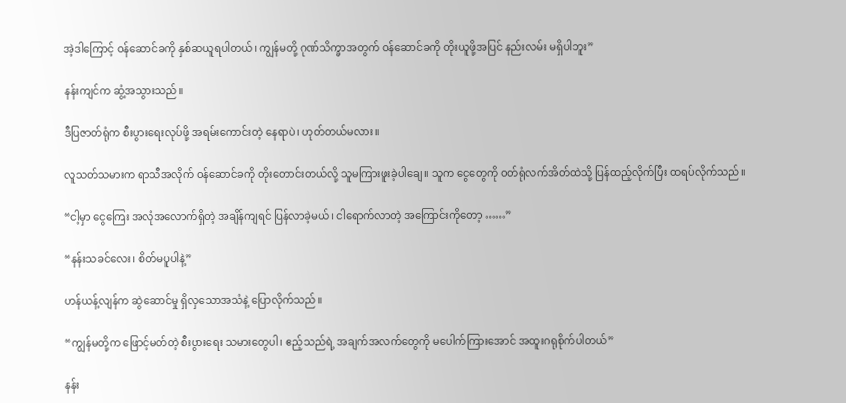အဲ့ဒါကြောင့် ဝန်ဆောင်ခကို နှစ်ဆယူရပါတယ်၊ ကျွန်မတို့ ဂုဏ်သိက္ခာအတွက် ဝန်ဆောင်ခကို တိုးယူဖို့အပြင် နည်းလမ်း မရှိပါဘူး”

နန်းကျင်က ဆွံ့အသွားသည်။

ဒီပြဇာတ်ရုံက စီးပွားရေးလုပ်ဖို့ အရမ်းကောင်းတဲ့ နေရာပဲ၊ ဟုတ်တယ်မလား။

လူသတ်သမားက ရာသီအလိုက် ဝန်ဆောင်ခကို တိုးတောင်းတယ်လို့ သူမကြားဖူးခဲ့ပါချေ။ သူက ငွေတွေကို ဝတ်ရုံလက်အိတ်ထဲသို့ ပြန်ထည့်လိုက်ပြီး ထရပ်လိုက်သည်။

“ငါ့မှာ ငွေကြေး အလုံအလောက်ရှိတဲ့ အချိန်ကျရင် ပြန်လာခဲ့မယ်၊ ငါရောက်လာတဲ့ အကြောင်းကိုတော့ ……”

“နန်းသခင်လေး၊ စိတ်မပူပါနဲ့”

ဟန်ယန့်လျန်က ဆွဲဆောင်မှု ရှိလှသောအသံနဲ့ ပြောလိုက်သည်။

“ကျွန်မတို့က ဖြောင့်မတ်တဲ့ စီးပွားရေး သမားတွေပါ၊ ဧည့်သည်ရဲ့ အချက်အလက်တွေကို မပေါက်ကြားအောင် အထူးဂရုစိုက်ပါတယ်”

နန်း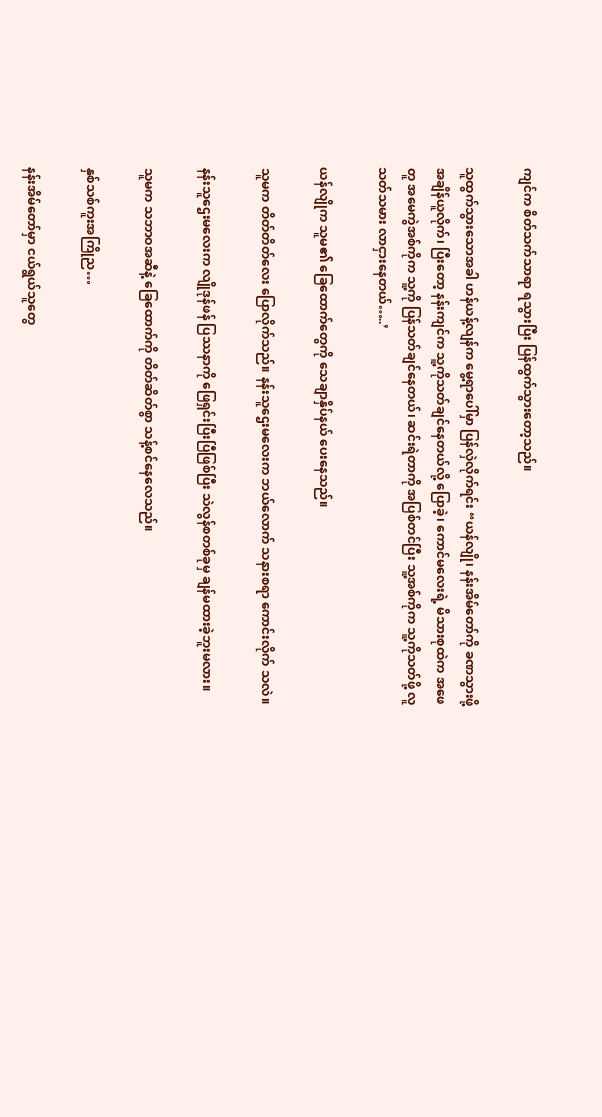ကျင်က စိတ်သက်သာရာ ရသွားပြီး ပြန်ထွက်သွားတော့သည်။

သူထွက်သွားသောအခါ ဟန်ယန့်လျန်က မွေ့ရာပေါ်မှာ ပြန်လှဲလိုက်ရင်း “ယန်လျို၊ နန်းအိမ်တော်ကို ခဏသွားဖို့ အချိန်ယူလိုက်၊ ပြီးတော့ နန်းကျင်က သူ့ကိုသတ်ချင်နေတယ်လို့ ပြောခဲ့၊ ကောင်မလေးရဲ့ မိသားစုထဲက အဖေတူ အမေကွဲအစ်ကိုက သူ့ကို ပြန်သတ်ချင်နေတယ်၊ ဆင်းရဲတာကို အပြစ်တင်ပြီး သူ့အစ်ကိုက သူ့ကိုသတ်ဖို့ လူသတ်သမား လာငှားနေတယ်…..’

ယန်လျိုက သူမ၏ ခြေထောက်တွေကို သေချာနှိပ်နယ် ပေးနေသည်။

သူမက တိတ်တိတ်လေး ပြောလိုက်သည်။ နန်းသူဌေးမလေးက ဘယ်လောက် သနားစရာ ကောင်းလိုက် သလဲ။

နန်းသူဌေးမလေးက လျိုဒုန်ဖန် ပြဿနာကို ဖြေရှင်းပြီးပြီဖြစ်ပြီး သဲလွန်စတစ်ခုမှ ချန်မထားခဲ့ဘူးမလား။

သူမက သဘာဝအဆီနဲ့ ခြေထောက်ကို တိတ်ဆိတ်စွာ သန့်စင်နေလေသည်။

နှစ်သစ်ကူးအကြိုည…

နန်းအိမ်တော်မှာ ငယ်ရွယ်သူတွေ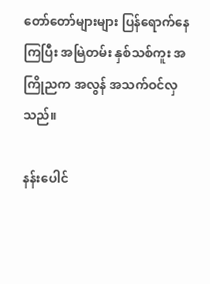တော်တော်များများ ပြန်ရောက်နေကြပြီး အမြဲတမ်း နှစ်သစ်ကူး အကြိုညက အလွန် အသက်ဝင်လှသည်။

နန်းပေါင်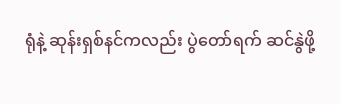ရုံနဲ့ ဆုန်းရှစ်နင်ကလည်း ပွဲတော်ရက် ဆင်နွဲဖို့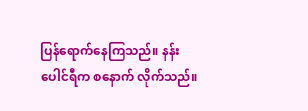ပြန်ရောက်နေကြသည်။ နန်းပေါင်ရီက စနောက် လိုက်သည်။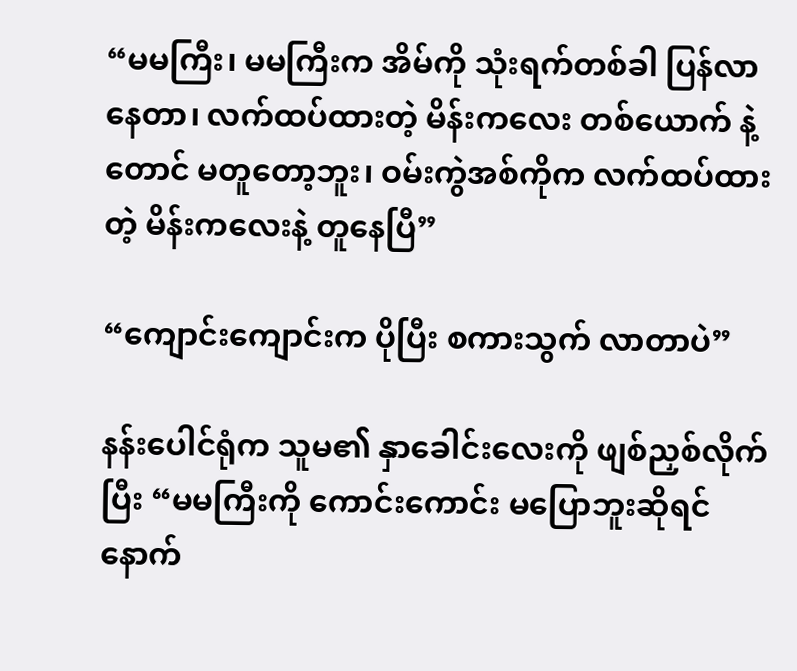“မမကြီး၊ မမကြီးက အိမ်ကို သုံးရက်တစ်ခါ ပြန်လာနေတာ၊ လက်ထပ်ထားတဲ့ မိန်းကလေး တစ်ယောက် နဲ့တောင် မတူတော့ဘူး၊ ဝမ်းကွဲအစ်ကိုက လက်ထပ်ထားတဲ့ မိန်းကလေးနဲ့ တူနေပြီ”

“ကျောင်းကျောင်းက ပိုပြီး စကားသွက် လာတာပဲ”

နန်းပေါင်ရုံက သူမ၏ နှာခေါင်းလေးကို ဖျစ်ညှစ်လိုက်ပြီး “မမကြီးကို ကောင်းကောင်း မပြောဘူးဆိုရင် နောက်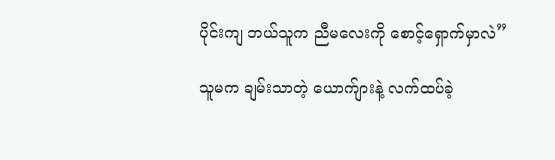ပိုင်းကျ ဘယ်သူက ညီမလေးကို စောင့်ရှောက်မှာလဲ”

သူမက ချမ်းသာတဲ့ ယောက်ျားနဲ့ လက်ထပ်ခဲ့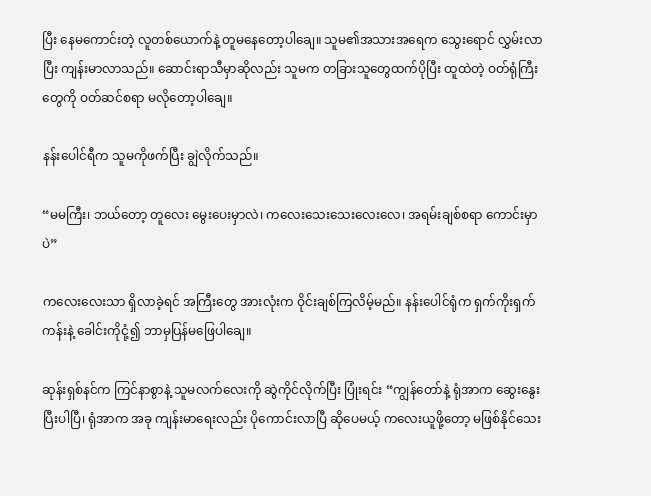ပြီး နေမကောင်းတဲ့ လူတစ်ယောက်နဲ့ တူမနေတော့ပါချေ။ သူမ၏အသားအရေက သွေးရောင် လွှမ်းလာပြီး ကျန်းမာလာသည်။ ဆောင်းရာသီမှာဆိုလည်း သူမက တခြားသူတွေထက်ပိုပြီး ထူထဲတဲ့ ဝတ်ရုံကြီးတွေကို ဝတ်ဆင်စရာ မလိုတော့ပါချေ။

နန်းပေါင်ရီက သူမကိုဖက်ပြီး ချွဲလိုက်သည်။

“မမကြီး၊ ဘယ်တော့ တူလေး မွေးပေးမှာလဲ၊ ကလေးသေးသေးလေးလေ၊ အရမ်းချစ်စရာ ကောင်းမှာပဲ”

ကလေးလေးသာ ရှိလာခဲ့ရင် အကြီးတွေ အားလုံးက ဝိုင်းချစ်ကြလိမ့်မည်။ နန်းပေါင်ရုံက ရှက်ကိုးရှက်ကန်းနဲ့ ခေါင်းကိုငုံ့၍ ဘာမှပြန်မဖြေပါချေ။

ဆုန်းရှစ်နင်က ကြင်နာစွာနဲ့ သူမလက်လေးကို ဆွဲကိုင်လိုက်ပြီး ပြုံးရင်း “ကျွန်တော်နဲ့ ရုံအာက ဆွေးနွေးပြီးပါပြီ၊ ရုံအာက အခု ကျန်းမာရေးလည်း ပိုကောင်းလာပြီ ဆိုပေမယ့် ကလေးယူဖို့တော့ မဖြစ်နိုင်သေး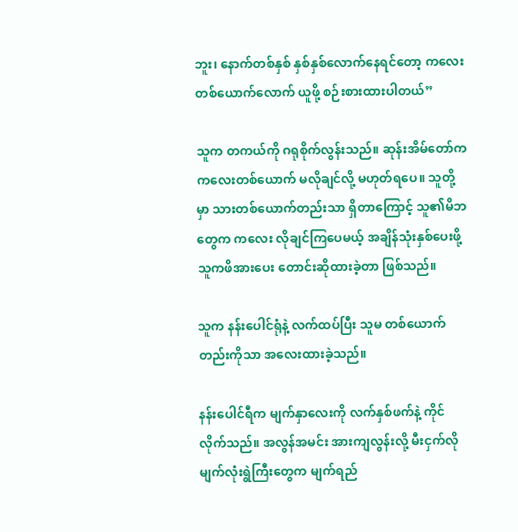ဘူး၊ နောက်တစ်နှစ် နှစ်နှစ်လောက်နေရင်တော့ ကလေးတစ်ယောက်လောက် ယူဖို့ စဉ်းစားထားပါတယ်”

သူက တကယ်ကို ဂရုစိုက်လွန်းသည်။ ဆုန်းအိမ်တော်က ကလေးတစ်ယောက် မလိုချင်လို့ မဟုတ်ရပေ။ သူတို့မှာ သားတစ်ယောက်တည်းသာ ရှိတာကြောင့် သူ၏မိဘတွေက ကလေး လိုချင်ကြပေမယ့် အချိန်သုံးနှစ်ပေးဖို့ သူကဖိအားပေး တောင်းဆိုထားခဲ့တာ ဖြစ်သည်။

သူက နန်းပေါင်ရုံနဲ့ လက်ထပ်ပြီး သူမ တစ်ယောက်တည်းကိုသာ အလေးထားခဲ့သည်။

နန်းပေါင်ရီက မျက်နှာလေးကို လက်နှစ်ဖက်နဲ့ ကိုင်လိုက်သည်။ အလွန်အမင်း အားကျလွန်းလို့ မီးငှက်လို မျက်လုံးရွဲကြီးတွေက မျက်ရည်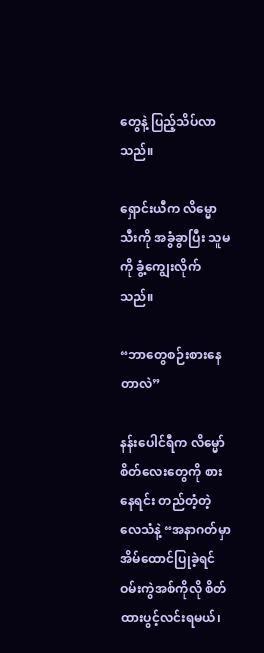တွေနဲ့ ပြည့်သိပ်လာသည်။

ရှောင်းယီက လိမ္မောသီးကို အခွံခွာပြီး သူမကို ခွံ့ကျွေးလိုက်သည်။

“ဘာတွေစဉ်းစားနေတာလဲ”

နန်းပေါင်ရီက လိမ္မော်စိတ်လေးတွေကို စားနေရင်း တည်တံ့တဲ့ လေသံနဲ့ “အနာဂတ်မှာ အိမ်ထောင်ပြုခဲ့ရင် ဝမ်းကွဲအစ်ကိုလို စိတ်ထားပွင့်လင်းရမယ်၊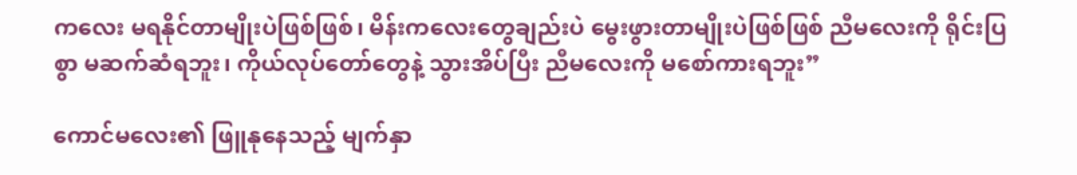ကလေး မရနိုင်တာမျိုးပဲဖြစ်ဖြစ်၊ မိန်းကလေးတွေချည်းပဲ မွေးဖွားတာမျိုးပဲဖြစ်ဖြစ် ညီမလေးကို ရိုင်းပြစွာ မဆက်ဆံရဘူး၊ ကိုယ်လုပ်တော်တွေနဲ့ သွားအိပ်ပြီး ညီမလေးကို မစော်ကားရဘူး”

ကောင်မလေး၏ ဖြူနုနေသည့် မျက်နှာ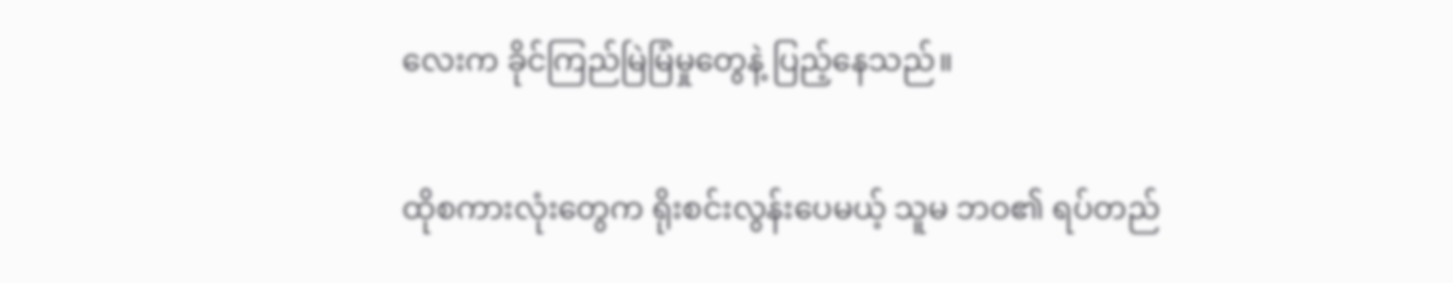လေးက ခိုင်ကြည်မြဲမြံမှုတွေနဲ့ ပြည့်နေသည်။

ထိုစကားလုံးတွေက ရိုးစင်းလွန်းပေမယ့် သူမ ဘဝ၏ ရပ်တည်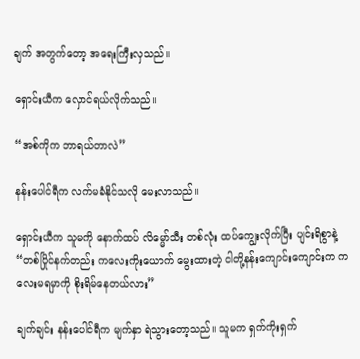ချက် အတွက်တော့ အရေးကြီးလှသည်။

ရှောင်းယီက လှောင်ရယ်လိုက်သည်။

“အစ်ကိုက ဘာရယ်တာလဲ”

နန်းပေါင်ရီက လက်မခံနိုင်သလို မေးလာသည်။

ရှောင်းယီက သူမကို နောက်ထပ် လိမ္မော်သီး တစ်လုံး ထပ်ကျွေးလိုက်ပြီး ပျင်းရိစွာနဲ့ “တစ်ပြိုင်နက်တည်း ကလေးကိုးယောက် မွေးထားတဲ့ ငါတို့နန်းကျောင်းကျောင်းက ကလေးမရမှာကို စိုးရိမ်နေတယ်လား”

ချက်ချင်း နန်းပေါင်ရီက မျက်နှာ ရဲသွားတော့သည်။ သူမက ရှက်ကိုးရှက်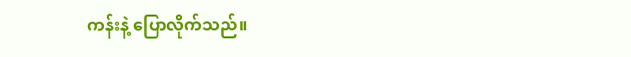ကန်းနဲ့ ပြောလိုက်သည်။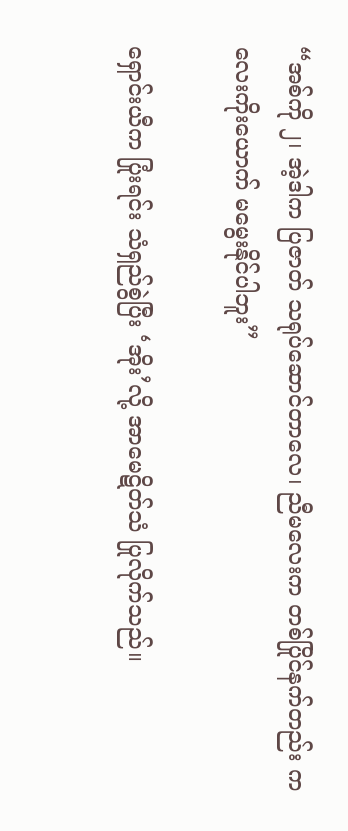“အစ်ကို ၂၊ အဲ့ဒါက ပြဇာတ် သရုပ်ဆောင်တာလေ၊ ညီမလေးက တစ်ပြိုင်နက်တည်း ကလေးကိုးယောက် မမွေးနိုင်ပါဘူး”

ရှောင်းယီက ပြုံးရင်း သံရှည်စွဲပြီး ‘အိုး’လို့ အာမေဋိတ်သံ ပြုလိုက်သည်။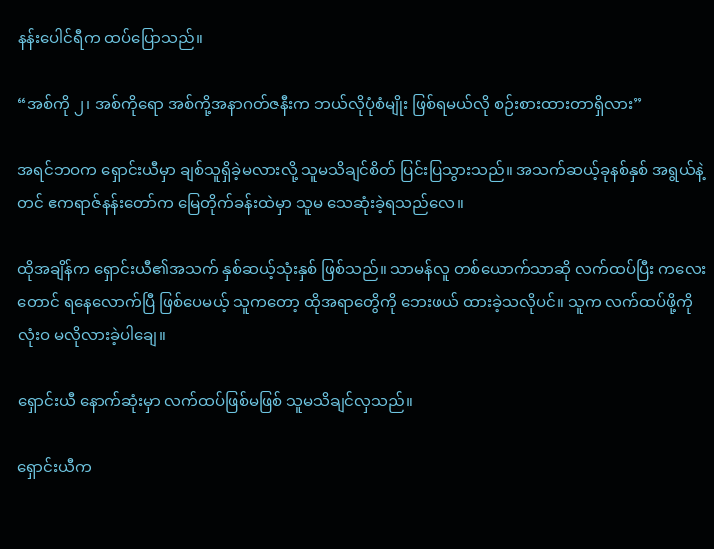နန်းပေါင်ရီက ထပ်ပြောသည်။

“အစ်ကို ၂၊ အစ်ကိုရော အစ်ကို့အနာဂတ်ဇနီးက ဘယ်လိုပုံစံမျိုး ဖြစ်ရမယ်လို စဉ်းစားထားတာရှိလား”

အရင်ဘဝက ရှောင်းယီမှာ ချစ်သူရှိခဲ့မလားလို့ သူမသိချင်စိတ် ပြင်းပြသွားသည်။ အသက်ဆယ့်ခုနစ်နှစ် အရွယ်နဲ့တင် ဧကရာဇ်နန်းတော်က မြေတိုက်ခန်းထဲမှာ သူမ သေဆုံးခဲ့ရသည်လေ။

ထိုအချိန်က ရှောင်းယီ၏အသက် နှစ်ဆယ့်သုံးနှစ် ဖြစ်သည်။ သာမန်လူ တစ်ယောက်သာဆို လက်ထပ်ပြီး ကလေးတောင် ရနေလောက်ပြီ ဖြစ်ပေမယ့် သူကတော့ ထိုအရာတွေိကို ဘေးဖယ် ထားခဲ့သလိုပင်။ သူက လက်ထပ်ဖို့ကို လုံးဝ မလိုလားခဲ့ပါချေ။

ရှောင်းယီ နောက်ဆုံးမှာ လက်ထပ်ဖြစ်မဖြစ် သူမသိချင်လှသည်။

ရှောင်းယီက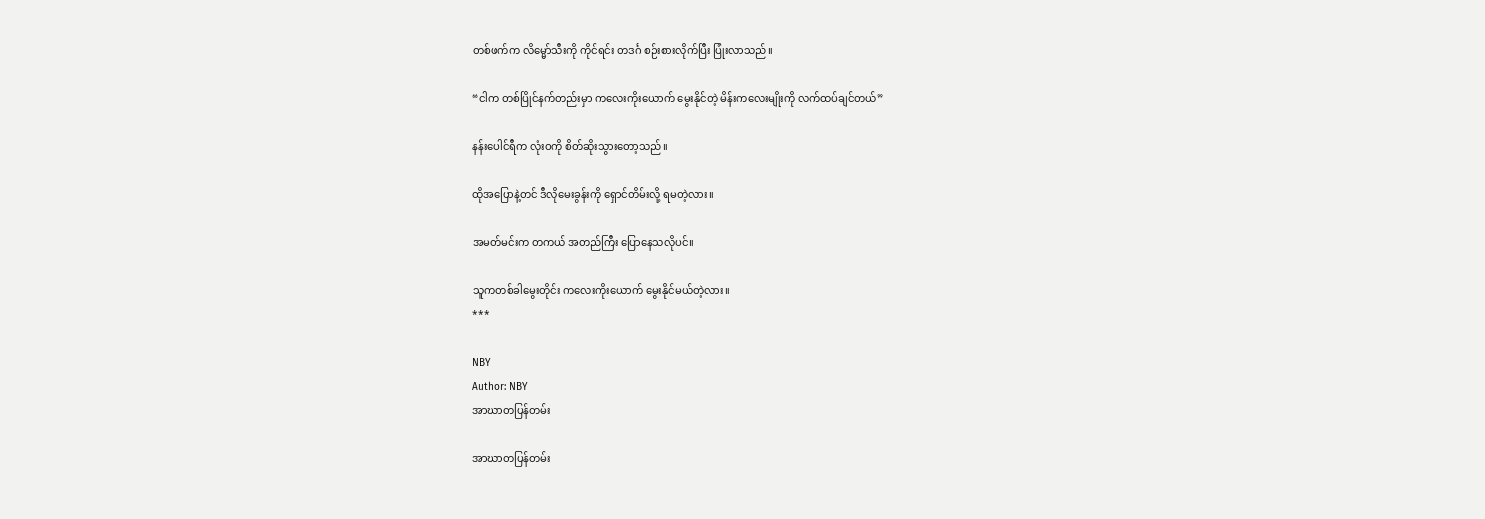တစ်ဖက်က လိမ္မော်သီးကို ကိုင်ရင်း တဒင်္ဂ စဉ်းစားလိုက်ပြီး ပြုံးလာသည်။

“ငါက တစ်ပြိုင်နက်တည်းမှာ ကလေးကိုးယောက် မွေးနိုင်တဲ့ မိန်းကလေးမျိုးကို လက်ထပ်ချင်တယ်”

နန်းပေါင်ရီက လုံးဝကို စိတ်ဆိုးသွားတော့သည်။

ထိုအပြောနဲ့တင် ဒီလိုမေးခွန်းကို ရှောင်တိမ်းလို့ ရမတဲ့လား။

အမတ်မင်းက တကယ် အတည်ကြီး ပြောနေသလိုပင်။

သူကတစ်ခါမွေးတိုင်း ကလေးကိုးယောက် မွေးနိုင်မယ်တဲ့လား။
***

NBY
Author: NBY
အာဃာတပြန်တမ်း

အာဃာတပြန်တမ်း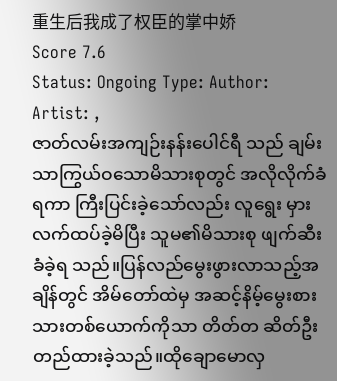重生后我成了权臣的掌中娇
Score 7.6
Status: Ongoing Type: Author: Artist: ,
ဇာတ်လမ်းအကျဉ်းနန်းပေါင်ရီ သည် ချမ်းသာကြွယ်ဝသောမိသားစုတွင် အလိုလိုက်ခံရကာ ကြီးပြင်းခဲ့သော်လည်း လူရွေး မှားလက်ထပ်ခဲ့မိပြီး သူမ၏မိသားစု ဖျက်ဆီးခံခဲ့ရ သည်။ပြန်လည်မွေးဖွားလာသည့်အချိန်တွင် အိမ်တော်ထဲမှ အဆင့်နိမ့်မွေးစားသားတစ်ယောက်ကိုသာ တိတ်တ ဆိတ်ဦးတည်ထားခဲ့သည်။ထိုချောမောလှ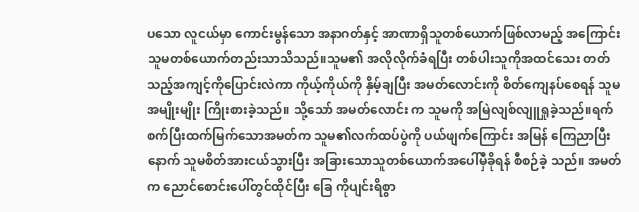ပသော လူငယ်မှာ ကောင်းမွန်သော အနာဂတ်နှင့် အာဏာရှိသူတစ်ယောက်ဖြစ်လာမည့် အကြောင်း သူမတစ်ယောက်တည်းသာသိသည်။သူမ၏ အလိုလိုက်ခံရပြီး တစ်ပါးသူကိုအထင်သေး တတ်သည့်အကျင့်ကိုပြောင်းလဲကာ ကိုယ့်ကိုယ်ကို နှိမ့်ချပြီး အမတ်လောင်းကို စိတ်ကျေနပ်စေရန် သူမ အမျိုးမျိုး ကြိုးစားခဲ့သည်။ သို့သော် အမတ်လောင်း က သူမကို အမြဲလျစ်လျူရှုခဲ့သည်။ရက်စက်ပြီးထက်မြက်သောအမတ်က သူမ၏လက်ထပ်ပွဲကို ပယ်ဖျက်ကြောင်း အမြန် ကြေညာပြီးနောက် သူမစိတ်အားငယ်သွားပြီး အခြားသောသူတစ်ယောက်အပေါ်မှီခိုရန် စီစဉ်ခဲ့ သည်။ အမတ်က ညောင်စောင်းပေါ်တွင်ထိုင်ပြီး ခြေ ကိုပျင်းရိစွာ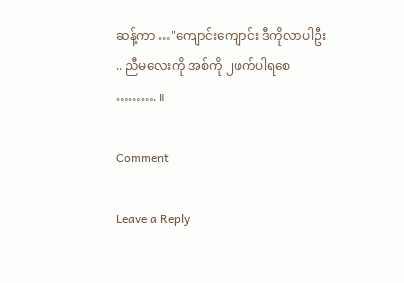ဆန့်ကာ …"ကျောင်းကျောင်း ဒီကိုလာပါဦး .. ညီမလေးကို အစ်ကို ၂ဖက်ပါရစေ ………. ။

Comment

Leave a Reply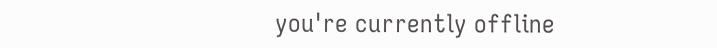you're currently offline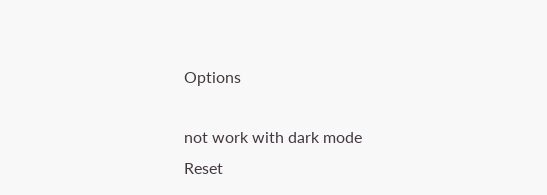Options

not work with dark mode
Reset